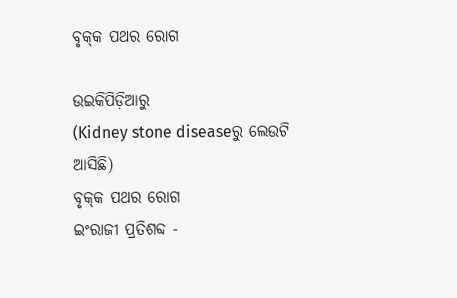ବୃକ୍‌କ ପଥର ରୋଗ

ଉଇକିପିଡ଼ିଆ‌ରୁ
(Kidney stone diseaseରୁ ଲେଉଟି ଆସିଛି)
ବୃକ୍‌କ ପଥର ରୋଗ
ଇଂରାଜୀ ପ୍ରତିଶବ୍ଦ -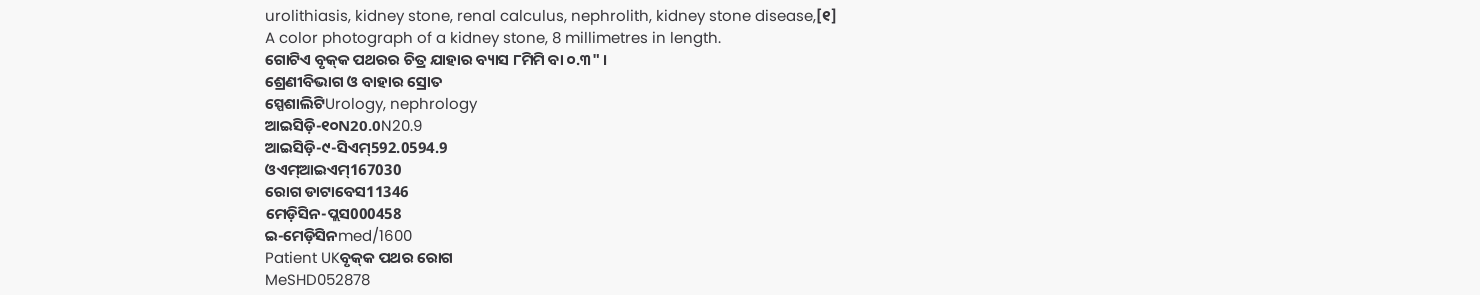urolithiasis, kidney stone, renal calculus, nephrolith, kidney stone disease,[୧]
A color photograph of a kidney stone, 8 millimetres in length.
ଗୋଟିଏ ବୃକ୍‌କ ପଥରର ଚିତ୍ର ଯାହାର ବ୍ୟାସ ୮ମିମି ବା ୦.୩" ।
ଶ୍ରେଣୀବିଭାଗ ଓ ବାହାର ସ୍ରୋତ
ସ୍ପେଶାଲିଟିUrology, nephrology
ଆଇସିଡ଼ି-୧୦N20.0N20.9
ଆଇସିଡ଼ି-୯-ସିଏମ୍592.0594.9
ଓଏମ୍‌ଆଇଏମ୍167030
ରୋଗ ଡାଟାବେସ11346
ମେଡ଼ିସିନ-ପ୍ଲସ000458
ଇ-ମେଡ଼ିସିନmed/1600
Patient UKବୃକ୍‌କ ପଥର ରୋଗ
MeSHD052878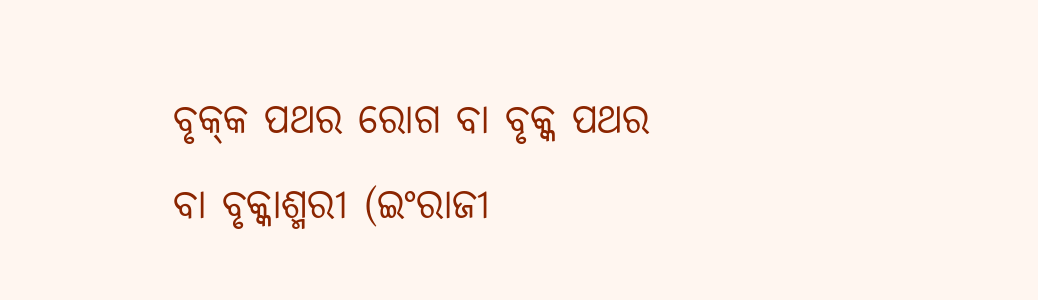ବୃକ୍‌କ ପଥର ରୋଗ ବା ବୃକ୍କ ପଥର ବା ବୃକ୍କାଶ୍ମରୀ (ଇଂରାଜୀ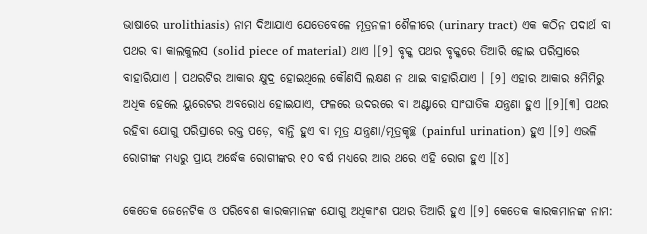ଭାଷାରେ urolithiasis) ନାମ ଦିଆଯାଏ ଯେତେବେଳେ ମୂତ୍ରନଳୀ ଶୈଳୀରେ (urinary tract) ଏକ କଠିନ ପଦାର୍ଥ ବା ପଥର ବା କାଲକୁଲସ (solid piece of material) ଥାଏ ।[୨] ବୃକ୍କ ପଥର ବୃକ୍କରେ ତିଆରି ହୋଇ ପରିସ୍ରାରେ ବାହାରିଯାଏ । ପଥରଟିର ଆକାର କ୍ଷୁଦ୍ର ହୋଇଥିଲେ କୌଣସି ଲକ୍ଷଣ ନ ଥାଇ ବାହାରିଯାଏ । [୨] ଏହାର ଆକାର ୫ମିମିରୁ ଅଧିକ ହେଲେ ୟୁରେଟର ଅବରୋଧ ହୋଇଯାଏ, ଫଳରେ ଉଦରରେ ବା ଅଣ୍ଟାରେ ସାଂଘାତିକ ଯନ୍ତ୍ରଣା ହୁଏ ।[୨][୩] ପଥର ରହିବା ଯୋଗୁ ପରିସ୍ରାରେ ରକ୍ତ ପଡ଼େ, ବାନ୍ତି ହୁଏ ବା ମୂତ୍ର ଯନ୍ତ୍ରଣା/ମୂତ୍ରକୃଚ୍ଛ (painful urination) ହୁଏ ।[୨] ଏଭଳି ରୋଗୀଙ୍କ ମଧ୍ୟରୁ ପ୍ରାୟ ଅର୍ଦ୍ଧେକ ରୋଗୀଙ୍କର ୧୦ ବର୍ଷ ମଧ୍ୟରେ ଆର ଥରେ ଏହି ରୋଗ ହୁଏ ।[୪]

କେତେକ ଜେନେଟିକ ଓ ପରିବେଶ କାରକମାନଙ୍କ ଯୋଗୁ ଅଧିକାଂଶ ପଥର ତିଆରି ହୁଏ ।[୨] କେତେକ କାରକମାନଙ୍କ ନାମ: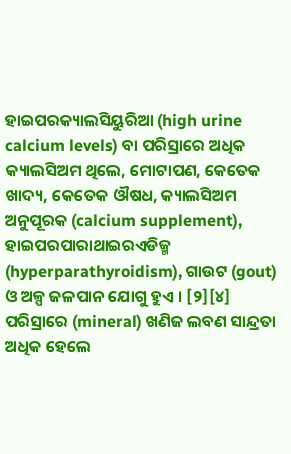ହାଇପରକ୍ୟାଲସିୟୁରିଆ (high urine calcium levels) ବା ପରିସ୍ରାରେ ଅଧିକ କ୍ୟାଲସିଅମ ଥିଲେ, ମୋଟାପଣ, କେତେକ ଖାଦ୍ୟ, କେତେକ ଔଷଧ, କ୍ୟାଲସିଅମ ଅନୁପୂରକ (calcium supplement), ହାଇପରପାରାଥାଇରଏଡିଜ୍ମ (hyperparathyroidism), ଗାଉଟ (gout) ଓ ଅଳ୍ପ ଜଳପାନ ଯୋଗୁ ହୁଏ । [୨][୪] ପରିସ୍ରାରେ (mineral) ଖଣିଜ ଲବଣ ସାନ୍ଦ୍ରତା ଅଧିକ ହେଲେ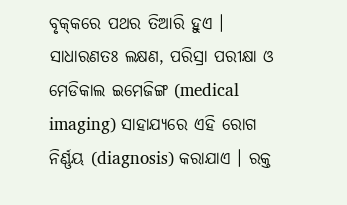ବୃକ୍‌କରେ ପଥର ତିଆରି ହୁଏ । ସାଧାରଣତଃ ଲକ୍ଷଣ, ପରିସ୍ରା ପରୀକ୍ଷା ଓ ମେଡିକାଲ ଇମେଜିଙ୍ଗ (medical imaging) ସାହାଯ୍ୟରେ ଏହି ରୋଗ ନିର୍ଣ୍ଣୟ (diagnosis) କରାଯାଏ । ରକ୍ତ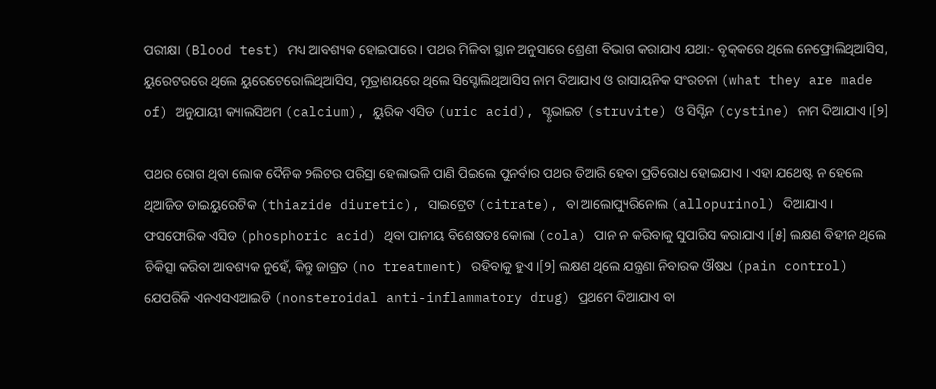ପରୀକ୍ଷା (Blood test) ମଧ୍ୟ ଆବଶ୍ୟକ ହୋଇପାରେ । ପଥର ମିଳିବା ସ୍ଥାନ ଅନୁସାରେ ଶ୍ରେଣୀ ବିଭାଗ କରାଯାଏ ଯଥା:- ବୃକ୍‌କରେ ଥିଲେ ନେଫ୍ରୋଲିଥିଆସିସ, ୟୁରେଟରରେ ଥିଲେ ୟୁରେଟେରୋଲିଥିଆସିସ, ମୂତ୍ରାଶୟରେ ଥିଲେ ସିସ୍ଟୋଲିଥିଆସିସ ନାମ ଦିଆଯାଏ ଓ ରାସାୟନିକ ସଂରଚନା (what they are made of) ଅନୁଯାୟୀ କ୍ୟାଲସିଅମ (calcium), ୟୁରିକ ଏସିଡ (uric acid), ସ୍ଟୃଭାଇଟ (struvite) ଓ ସିସ୍ଟିନ (cystine) ନାମ ଦିଆଯାଏ ।[୨]

ପଥର ରୋଗ ଥିବା ଲୋକ ଦୈନିକ ୨ଲିଟର ପରିସ୍ରା ହେଲାଭଳି ପାଣି ପିଇଲେ ପୁନର୍ବାର ପଥର ତିଆରି ହେବା ପ୍ରତିରୋଧ ହୋଇଯାଏ । ଏହା ଯଥେଷ୍ଟ ନ ହେଲେ ଥିଆଜିଡ ଡାଇୟୁରେଟିକ (thiazide diuretic), ସାଇଟ୍ରେଟ (citrate), ବା ଆଲୋପ୍ୟୁରିନୋଲ (allopurinol) ଦିଆଯାଏ । ଫସଫୋରିକ ଏସିଡ (phosphoric acid) ଥିବା ପାନୀୟ ବିଶେଷତଃ କୋଲା (cola) ପାନ ନ କରିବାକୁ ସୁପାରିସ କରାଯାଏ ।[୫] ଲକ୍ଷଣ ବିହୀନ ଥିଲେ ଚିକିତ୍ସା କରିବା ଆବଶ୍ୟକ ନୁହେଁ, କିନ୍ତୁ ଜାଗ୍ରତ (no treatment) ରହିବାକୁ ହୁଏ ।[୨] ଲକ୍ଷଣ ଥିଲେ ଯନ୍ତ୍ରଣା ନିବାରକ ଔଷଧ (pain control) ଯେପରିକି ଏନଏସଏଆଇଡି (nonsteroidal anti-inflammatory drug) ପ୍ରଥମେ ଦିଆଯାଏ ବା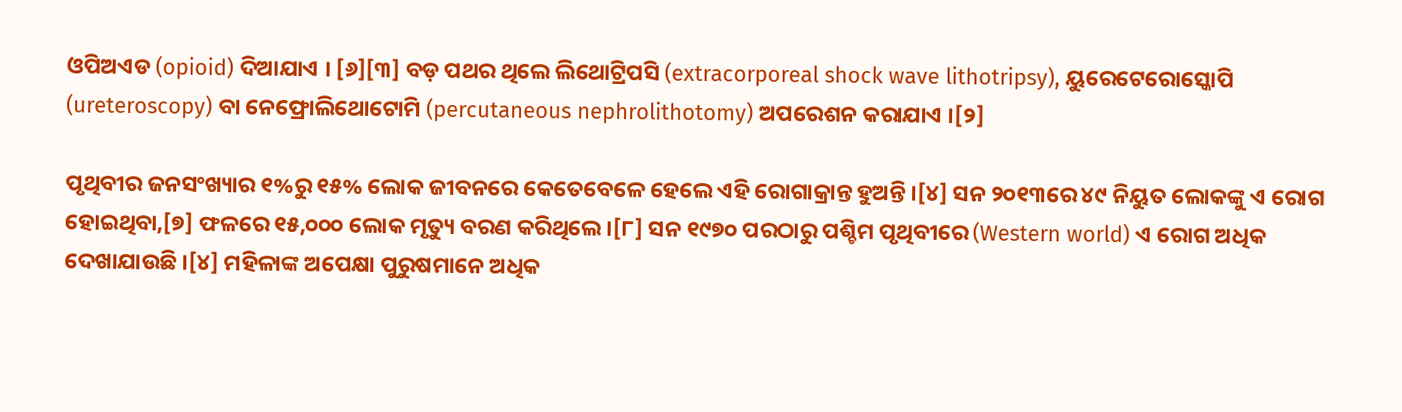ଓପିଅଏଡ (opioid) ଦିଆଯାଏ । [୬][୩] ବଡ଼ ପଥର ଥିଲେ ଲିଥୋଟ୍ରିପସି (extracorporeal shock wave lithotripsy), ୟୁରେଟେରୋସ୍କୋପି (ureteroscopy) ବା ନେଫ୍ରୋଲିଥୋଟୋମି (percutaneous nephrolithotomy) ଅପରେଶନ କରାଯାଏ ।[୨]

ପୃଥିବୀର ଜନସଂଖ୍ୟାର ୧%ରୁ ୧୫% ଲୋକ ଜୀବନରେ କେତେବେଳେ ହେଲେ ଏହି ରୋଗାକ୍ରାନ୍ତ ହୁଅନ୍ତି ।[୪] ସନ ୨୦୧୩ରେ ୪୯ ନିୟୁତ ଲୋକଙ୍କୁ ଏ ରୋଗ ହୋଇଥିବା,[୭] ଫଳରେ ୧୫,୦୦୦ ଲୋକ ମୃତ୍ୟୁ ବରଣ କରିଥିଲେ ।[୮] ସନ ୧୯୭୦ ପରଠାରୁ ପଶ୍ଚିମ ପୃଥିବୀରେ (Western world) ଏ ରୋଗ ଅଧିକ ଦେଖାଯାଉଛି ।[୪] ମହିଳାଙ୍କ ଅପେକ୍ଷା ପୁରୁଷମାନେ ଅଧିକ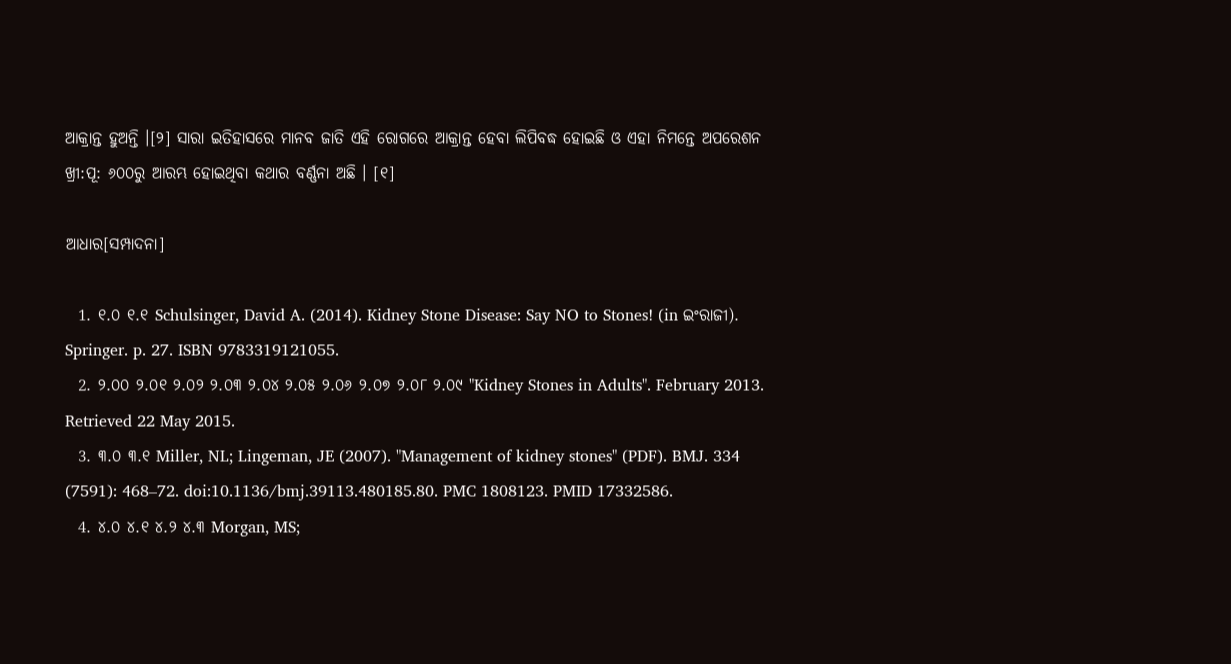ଆକ୍ରାନ୍ତ ହୁଅନ୍ତି ।[୨] ସାରା ଇତିହାସରେ ମାନବ ଜାତି ଏହି ରୋଗରେ ଆକ୍ରାନ୍ତ ହେବା ଲିପିବଦ୍ଧ ହୋଇଛି ଓ ଏହା ନିମନ୍ତେ ଅପରେଶନ ଖ୍ରୀ:ପୂ: ୬୦୦ରୁ ଆରମ୍ଭ ହୋଇଥିବା କଥାର ବର୍ଣ୍ଣନା ଅଛି । [୧]

ଆଧାର[ସମ୍ପାଦନା]

  1. ୧.୦ ୧.୧ Schulsinger, David A. (2014). Kidney Stone Disease: Say NO to Stones! (in ଇଂରାଜୀ). Springer. p. 27. ISBN 9783319121055.
  2. ୨.୦୦ ୨.୦୧ ୨.୦୨ ୨.୦୩ ୨.୦୪ ୨.୦୫ ୨.୦୬ ୨.୦୭ ୨.୦୮ ୨.୦୯ "Kidney Stones in Adults". February 2013. Retrieved 22 May 2015.
  3. ୩.୦ ୩.୧ Miller, NL; Lingeman, JE (2007). "Management of kidney stones" (PDF). BMJ. 334 (7591): 468–72. doi:10.1136/bmj.39113.480185.80. PMC 1808123. PMID 17332586.
  4. ୪.୦ ୪.୧ ୪.୨ ୪.୩ Morgan, MS;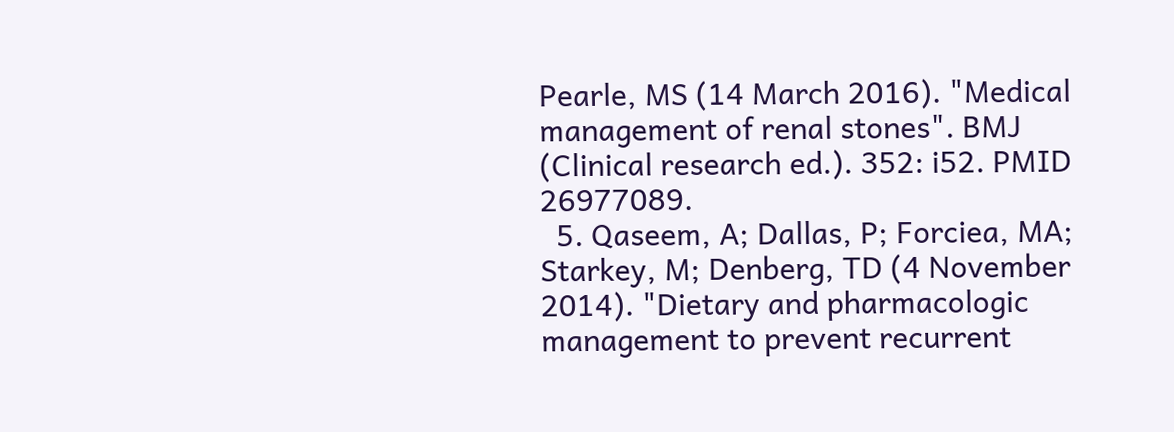Pearle, MS (14 March 2016). "Medical management of renal stones". BMJ (Clinical research ed.). 352: i52. PMID 26977089.
  5. Qaseem, A; Dallas, P; Forciea, MA; Starkey, M; Denberg, TD (4 November 2014). "Dietary and pharmacologic management to prevent recurrent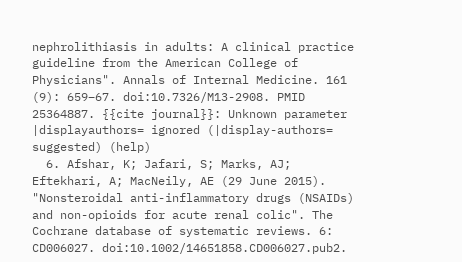nephrolithiasis in adults: A clinical practice guideline from the American College of Physicians". Annals of Internal Medicine. 161 (9): 659–67. doi:10.7326/M13-2908. PMID 25364887. {{cite journal}}: Unknown parameter |displayauthors= ignored (|display-authors= suggested) (help)
  6. Afshar, K; Jafari, S; Marks, AJ; Eftekhari, A; MacNeily, AE (29 June 2015). "Nonsteroidal anti-inflammatory drugs (NSAIDs) and non-opioids for acute renal colic". The Cochrane database of systematic reviews. 6: CD006027. doi:10.1002/14651858.CD006027.pub2.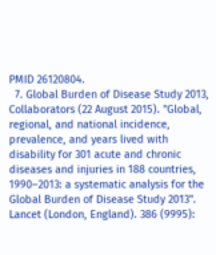PMID 26120804.
  7. Global Burden of Disease Study 2013, Collaborators (22 August 2015). "Global, regional, and national incidence, prevalence, and years lived with disability for 301 acute and chronic diseases and injuries in 188 countries, 1990–2013: a systematic analysis for the Global Burden of Disease Study 2013". Lancet (London, England). 386 (9995):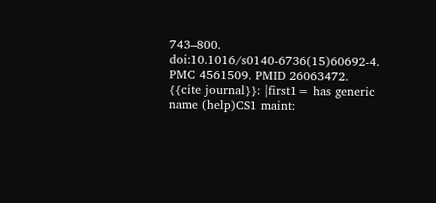743–800. doi:10.1016/s0140-6736(15)60692-4. PMC 4561509. PMID 26063472. {{cite journal}}: |first1= has generic name (help)CS1 maint: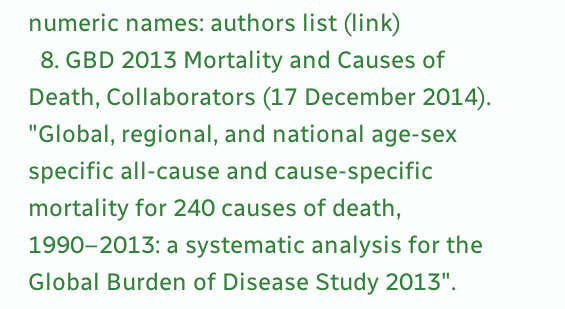numeric names: authors list (link)
  8. GBD 2013 Mortality and Causes of Death, Collaborators (17 December 2014). "Global, regional, and national age-sex specific all-cause and cause-specific mortality for 240 causes of death, 1990–2013: a systematic analysis for the Global Burden of Disease Study 2013".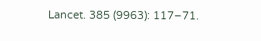Lancet. 385 (9963): 117–71.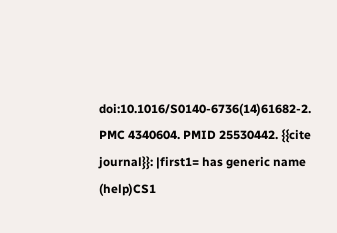doi:10.1016/S0140-6736(14)61682-2. PMC 4340604. PMID 25530442. {{cite journal}}: |first1= has generic name (help)CS1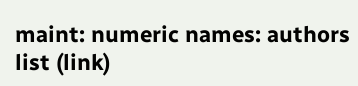maint: numeric names: authors list (link)